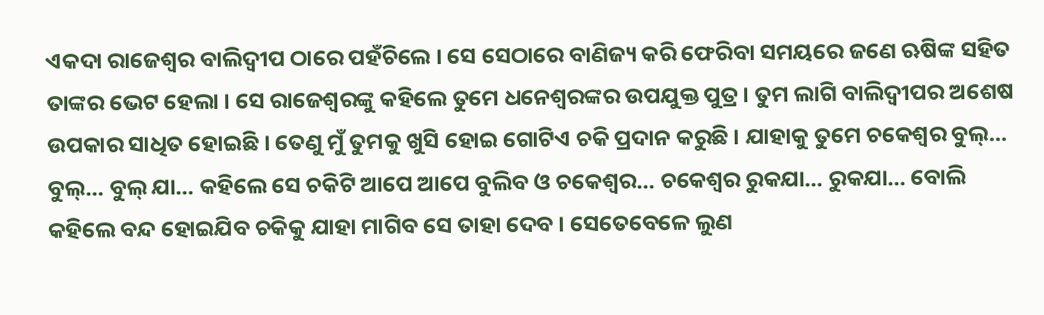ଏକଦା ରାଜେଶ୍ୱର ବାଲିଦ୍ୱୀପ ଠାରେ ପହଁଚିଲେ । ସେ ସେଠାରେ ବାଣିଜ୍ୟ କରି ଫେରିବା ସମୟରେ ଜଣେ ଋଷିଙ୍କ ସହିତ ତାଙ୍କର ଭେଟ ହେଲା । ସେ ରାଜେଶ୍ୱରଙ୍କୁ କହିଲେ ତୁମେ ଧନେଶ୍ୱରଙ୍କର ଉପଯୁକ୍ତ ପୁତ୍ର । ତୁମ ଲାଗି ବାଲିଦ୍ୱୀପର ଅଶେଷ ଉପକାର ସାଧିତ ହୋଇଛି । ତେଣୁ ମୁଁ ତୁମକୁ ଖୁସି ହୋଇ ଗୋଟିଏ ଚକି ପ୍ରଦାନ କରୁଛି । ଯାହାକୁ ତୁମେ ଚକେଶ୍ୱର ବୁଲ୍… ବୁଲ୍… ବୁଲ୍ ଯା… କହିଲେ ସେ ଚକିଟି ଆପେ ଆପେ ବୁଲିବ ଓ ଚକେଶ୍ୱର… ଚକେଶ୍ୱର ରୁକଯା… ରୁକଯା… ବୋଲି କହିଲେ ବନ୍ଦ ହୋଇଯିବ ଚକିକୁ ଯାହା ମାଗିବ ସେ ତାହା ଦେବ । ସେତେବେଳେ ଲୁଣ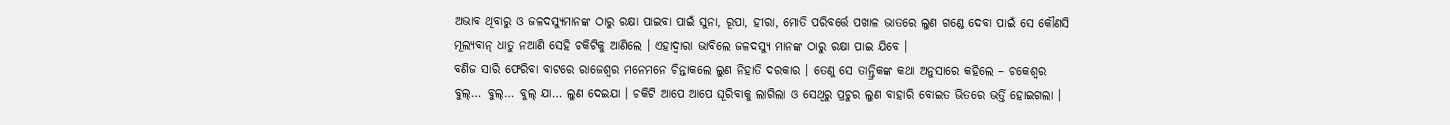ଅଭାବ ଥିବାରୁ ଓ ଜଳଦସ୍ୟୁମାନଙ୍କ ଠାରୁ ରକ୍ଷା ପାଇବା ପାଇଁ ସୁନା, ରୂପା, ହୀରା, ମୋତି ପରିବର୍ତ୍ତେ ପଖାଳ ଭାତରେ ଲୁଣ ଗଣ୍ଡେ ଦେବା ପାଇଁ ସେ କୌଣସି ମୂଲ୍ୟବାନ୍ ଧାତୁ ନଆଣି ସେହି ଚକିଟିକୁ ଆଣିଲେ । ଏହାଦ୍ୱାରା ଭାବିଲେ ଜଳଦସ୍ୟୁ ମାନଙ୍କ ଠାରୁ ରକ୍ଷା ପାଇ ଯିବେ ।
ବଣିଜ ସାରି ଫେରିବା ବାଟରେ ରାଜେଶ୍ୱର ମନେମନେ ଚିନ୍ତାକଲେ ଲୁଣ ନିହାତି ଦରକାର । ତେଣୁ ସେ ତାନ୍ତ୍ରିକଙ୍କ କଥା ଅନୁସାରେ କହିଲେ – ଚକେଶ୍ୱର ବୁଲ୍… ବୁଲ୍… ବୁଲ୍ ଯା… ଲୁଣ ଦେଇଯା । ଚକିଟି ଆପେ ଆପେ ଘୂରିବାକୁ ଲାଗିଲା ଓ ସେଥିରୁ ପ୍ରଚୁର ଲୁଣ ବାହାରି ବୋଇତ ଭିତରେ ଭର୍ତ୍ତି ହୋଇଗଲା ।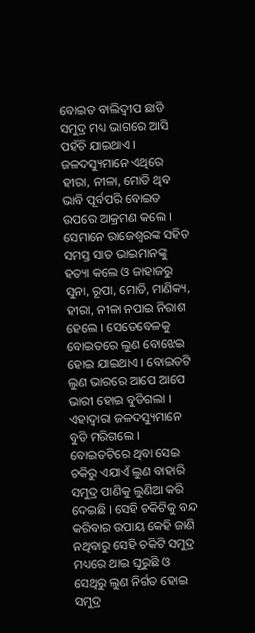ବୋଇତ ବାଲିଦ୍ୱୀପ ଛାଡି ସମୁଦ୍ର ମଧ୍ୟ ଭାଗରେ ଆସି ପହଁଚି ଯାଇଥାଏ । ଜଳଦସ୍ୟୁମାନେ ଏଥିରେ ହୀରା, ନୀଳା, ମୋତି ଥିବ ଭାବି ପୂର୍ବପରି ବୋଇତ ଉପରେ ଆକ୍ରମଣ କଲେ । ସେମାନେ ରାଜେଶ୍ୱରଙ୍କ ସହିତ ସମସ୍ତ ସାତ ଭାଇମାନଙ୍କୁ ହତ୍ୟା କଲେ ଓ ଜାହାଜରୁ ସୁନା, ରୂପା, ମୋତି, ମାଣିକ୍ୟ, ହୀରା, ନୀଳା ନପାଇ ନିରାଶ ହେଲେ । ସେତେବେଳକୁ ବୋଇତରେ ଲୁଣ ବୋଝେଇ ହୋଇ ଯାଇଥାଏ । ବୋଇତଟି ଲୁଣ ଭାରରେ ଆପେ ଆପେ ଭାରୀ ହୋଇ ବୁଡିଗଲା । ଏହାଦ୍ୱାରା ଜଳଦସ୍ୟୁମାନେ ବୁଡି ମରିଗଲେ । ବୋଇତଟିରେ ଥିବା ସେଇ ଚକିରୁ ଏଯାଏଁ ଲୁଣ ବାହାରି ସମୁଦ୍ର ପାଣିକୁ ଲୁଣିଆ କରି ଦେଇଛି । ସେହି ଚକିଟିକୁ ବନ୍ଦ କରିବାର ଉପାୟ କେହି ଜାଣି ନଥିବାରୁ ସେହି ଚକିଟି ସମୁଦ୍ର ମଧ୍ୟରେ ଥାଇ ଘୂରୁଛି ଓ ସେଥିରୁ ଲୁଣ ନିର୍ଗତ ହୋଇ ସମୁଦ୍ର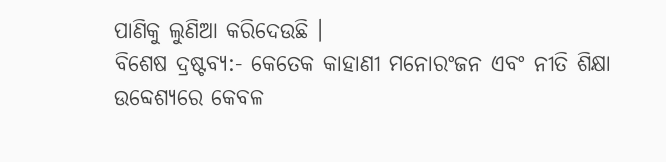ପାଣିକୁ ଲୁଣିଆ କରିଦେଉଛି ।
ବିଶେଷ ଦ୍ରଷ୍ଟବ୍ୟ:- କେତେକ କାହାଣୀ ମନୋରଂଜନ ଏବଂ ନୀତି ଶିକ୍ଷା ଉବ୍ଦେଶ୍ୟରେ କେବଳ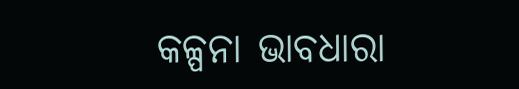କଳ୍ପନା ଭାବଧାରା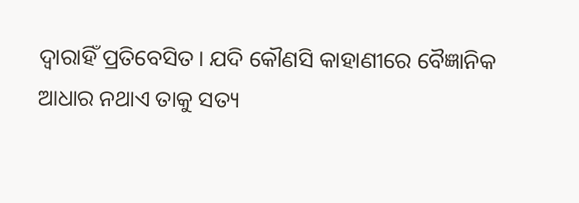ଦ୍ୱାରାହିଁ ପ୍ରତିବେସିତ। ଯଦି କୌଣସି କାହାଣୀରେ ବୈଜ୍ଞାନିକ ଆଧାର ନଥାଏ ତାକୁ ସତ୍ୟ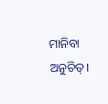ମାନିବା ଅନୁଚିତ୍।